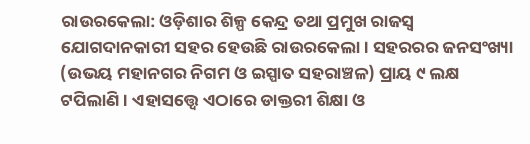ରାଉରକେଲା: ଓଡ଼ିଶାର ଶିଳ୍ପ କେନ୍ଦ୍ର ତଥା ପ୍ରମୁଖ ରାଜସ୍ୱ ଯୋଗଦାନକାରୀ ସହର ହେଉଛି ରାଉରକେଲା। ସହରରର ଜନସଂଖ୍ୟା (ଉଭୟ ମହାନଗର ନିଗମ ଓ ଇସ୍ପାତ ସହରାଞ୍ଚଳ) ପ୍ରାୟ ୯ ଲକ୍ଷ ଟପିଲାଣି। ଏହାସତ୍ତ୍ବେ ଏଠାରେ ଡାକ୍ତରୀ ଶିକ୍ଷା ଓ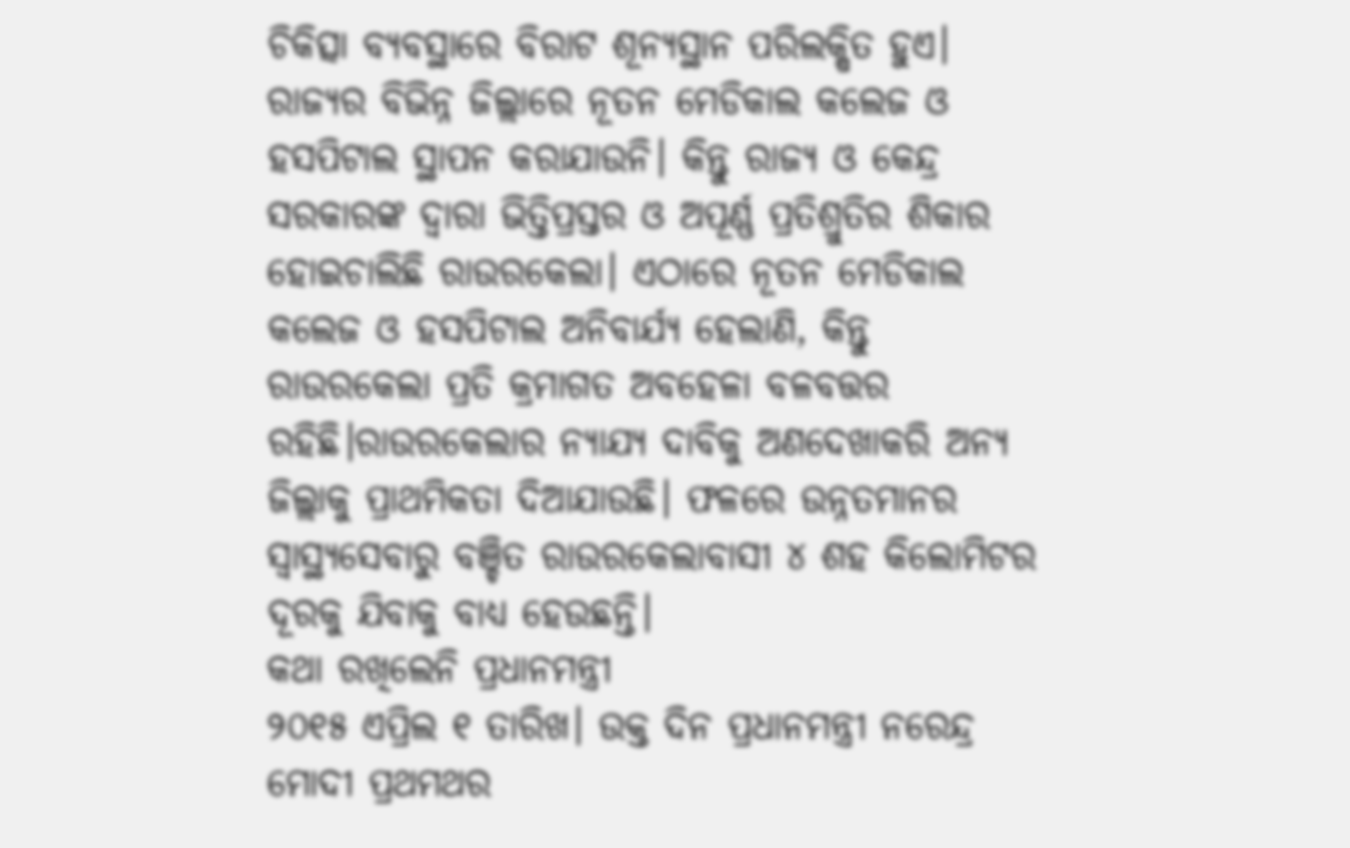ଚିକିତ୍ସା ବ୍ୟବସ୍ଥାରେ ବିରାଟ ଶୂନ୍ୟସ୍ଥାନ ପରିଲକ୍ଷିତ ହୁଏ। ରାଜ୍ୟର ବିଭିନ୍ନ ଜିଲ୍ଲାରେ ନୂତନ ମେଡିକାଲ କଲେଜ ଓ ହସପିଟାଲ ସ୍ଥାପନ କରାଯାଉନି। କିନ୍ତୁ ରାଜ୍ୟ ଓ କେନ୍ଦ୍ର ସରକାରଙ୍କ ଦ୍ୱାରା ଭିତ୍ତିପ୍ରସ୍ତର ଓ ଅପୂର୍ଣ୍ଣ ପ୍ରତିଶ୍ରୁତିର ଶିକାର ହୋଇଚାଲିଛି ରାଉରକେଲା। ଏଠାରେ ନୂତନ ମେଡିକାଲ କଲେଜ ଓ ହସପିଟାଲ ଅନିବାର୍ଯ୍ୟ ହେଲାଣି, କିନ୍ତୁ ରାଉରକେଲା ପ୍ରତି କ୍ରମାଗତ ଅବହେଳା ବଳବତ୍ତର ରହିଛି।ରାଉରକେଲାର ନ୍ୟାଯ୍ୟ ଦାବିକୁ ଅଣଦେଖାକରି ଅନ୍ୟ ଜିଲ୍ଲାକୁ ପ୍ରାଥମିକତା ଦିଆଯାଉଛି। ଫଳରେ ଉନ୍ନତମାନର ସ୍ବାସ୍ଥ୍ୟସେବାରୁ ବଞ୍ଚିତ ରାଉରକେଲାବାସୀ ୪ ଶହ କିଲୋମିଟର ଦୂରକୁ ଯିବାକୁ ବାଧ୍ୟ ହେଉଛନ୍ତି।
କଥା ରଖିଲେନି ପ୍ରଧାନମନ୍ତ୍ରୀ
୨୦୧୫ ଏପ୍ରିଲ ୧ ତାରିଖ। ଉକ୍ତ ଦିନ ପ୍ରଧାନମନ୍ତ୍ରୀ ନରେନ୍ଦ୍ର ମୋଦୀ ପ୍ରଥମଥର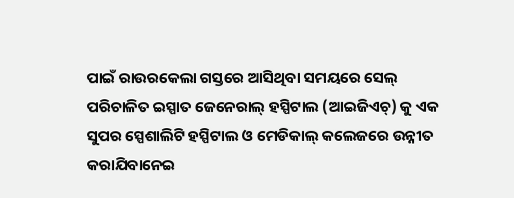ପାଇଁ ରାଉରକେଲା ଗସ୍ତରେ ଆସିଥିବା ସମୟରେ ସେଲ୍ ପରିଚାଳିତ ଇସ୍ପାତ ଜେନେରାଲ୍ ହସ୍ପିଟାଲ (ଆଇଜିଏଚ୍) କୁ ଏକ ସୁପର ସ୍ପେଶାଲିଟି ହସ୍ପିଟାଲ ଓ ମେଡିକାଲ୍ କଲେଜରେ ଉନ୍ନୀତ କରାଯିବାନେଇ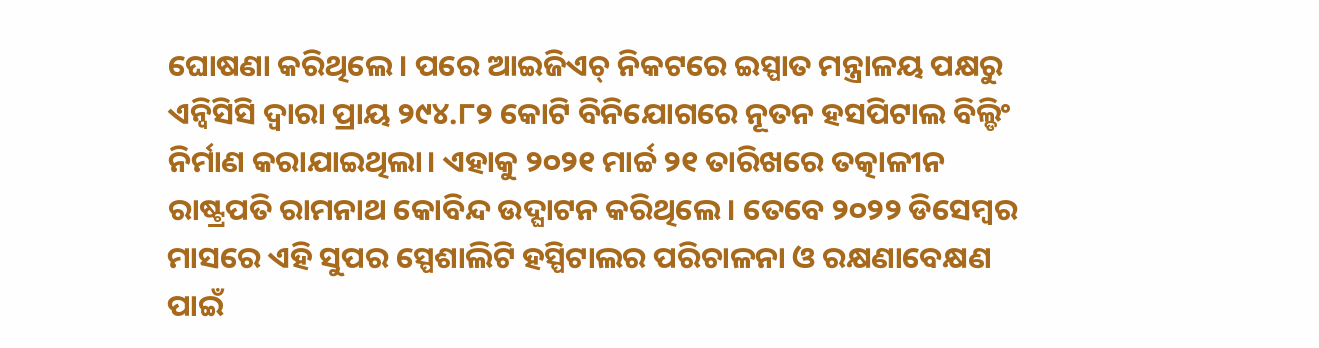ଘୋଷଣା କରିଥିଲେ। ପରେ ଆଇଜିଏଚ୍ ନିକଟରେ ଇସ୍ପାତ ମନ୍ତ୍ରାଳୟ ପକ୍ଷରୁ ଏନ୍ବିସିସି ଦ୍ବାରା ପ୍ରାୟ ୨୯୪.୮୨ କୋଟି ବିନିଯୋଗରେ ନୂତନ ହସପିଟାଲ ବିଲ୍ଡିଂ ନିର୍ମାଣ କରାଯାଇଥିଲା। ଏହାକୁ ୨୦୨୧ ମାର୍ଚ୍ଚ ୨୧ ତାରିଖରେ ତତ୍କାଳୀନ ରାଷ୍ଟ୍ରପତି ରାମନାଥ କୋବିନ୍ଦ ଉଦ୍ଘାଟନ କରିଥିଲେ। ତେବେ ୨୦୨୨ ଡିସେମ୍ବର ମାସରେ ଏହି ସୁପର ସ୍ପେଶାଲିଟି ହସ୍ପିଟାଲର ପରିଚାଳନା ଓ ରକ୍ଷଣାବେକ୍ଷଣ ପାଇଁ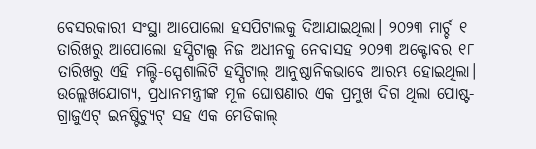ବେସରକାରୀ ସଂସ୍ଥା ଆପୋଲୋ ହସପିଟାଲକୁ ଦିଆଯାଇଥିଲା। ୨୦୨୩ ମାର୍ଚ୍ଚ ୧ ତାରିଖରୁ ଆପୋଲୋ ହସ୍ପିଟାଲ୍ସ ନିଜ ଅଧୀନକୁ ନେବାସହ ୨୦୨୩ ଅକ୍ଟୋବର ୧୮ ତାରିଖରୁ ଏହି ମଲ୍ଟି-ସ୍ପେଶାଲିଟି ହସ୍ପିଟାଲ୍ ଆନୁଷ୍ଠାନିକଭାବେ ଆରମ୍ଭ ହୋଇଥିଲା। ଉଲ୍ଲେଖଯୋଗ୍ୟ, ପ୍ରଧାନମନ୍ତ୍ରୀଙ୍କ ମୂଳ ଘୋଷଣାର ଏକ ପ୍ରମୁଖ ଦିଗ ଥିଲା ପୋଷ୍ଟ-ଗ୍ରାଜୁଏଟ୍ ଇନଷ୍ଟିଚ୍ୟୁଟ୍ ସହ ଏକ ମେଡିକାଲ୍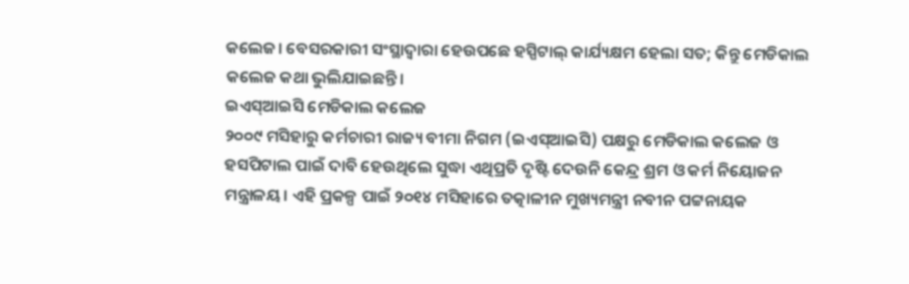କଲେଜ। ବେସରକାରୀ ସଂସ୍ଥାଦ୍ବାରା ହେଉପଛେ ହସ୍ପିଟାଲ୍ କାର୍ଯ୍ୟକ୍ଷମ ହେଲା ସତ; କିନ୍ତୁ ମେଡିକାଲ କଲେଜ କଥା ଭୁଲିଯାଇଛନ୍ତି।
ଇଏସ୍ଆଇସି ମେଡିକାଲ କଲେଜ
୨୦୦୯ ମସିହାରୁ କର୍ମଚାରୀ ରାଜ୍ୟ ବୀମା ନିଗମ (ଇଏସ୍ଆଇସି) ପକ୍ଷରୁ ମେଡିକାଲ କଲେଜ ଓ ହସପିଟାଲ ପାଇଁ ଦାବି ହେଉଥିଲେ ସୁଦ୍ଧା ଏଥିପ୍ରତି ଦୃଷ୍ଟି ଦେଉନି କେନ୍ଦ୍ର ଶ୍ରମ ଓ କର୍ମ ନିୟୋଜନ ମନ୍ତ୍ରାଳୟ। ଏହି ପ୍ରକଳ୍ପ ପାଇଁ ୨୦୧୪ ମସିହାରେ ତତ୍କାଳୀନ ମୁଖ୍ୟମନ୍ତ୍ରୀ ନବୀନ ପଟ୍ଟନାୟକ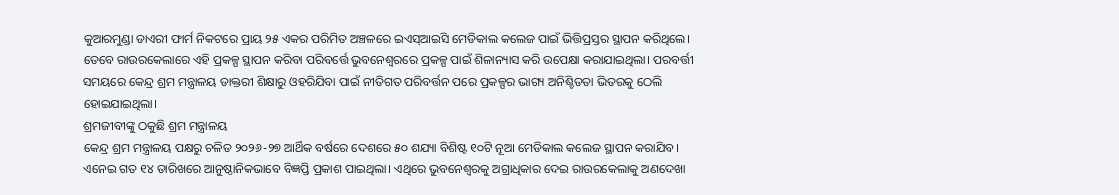କୁଆରମୁଣ୍ଡା ଡାଏରୀ ଫାର୍ମ ନିକଟରେ ପ୍ରାୟ ୨୫ ଏକର ପରିମିତ ଅଞ୍ଚଳରେ ଇଏସ୍ଆଇସି ମେଡିକାଲ କଲେଜ ପାଇଁ ଭିତ୍ତିପ୍ରସ୍ତର ସ୍ଥାପନ କରିଥିଲେ। ତେବେ ରାଉରକେଲାରେ ଏହି ପ୍ରକଳ୍ପ ସ୍ଥାପନ କରିବା ପରିବର୍ତ୍ତେ ଭୁବନେଶ୍ବରରେ ପ୍ରକଳ୍ପ ପାଇଁ ଶିଳାନ୍ୟାସ କରି ଉପେକ୍ଷା କରାଯାଇଥିଲା। ପରବର୍ତ୍ତୀ ସମୟରେ କେନ୍ଦ୍ର ଶ୍ରମ ମନ୍ତ୍ରାଳୟ ଡାକ୍ତରୀ ଶିକ୍ଷାରୁ ଓହରିଯିବା ପାଇଁ ନୀତିଗତ ପରିବର୍ତ୍ତନ ପରେ ପ୍ରକଳ୍ପର ଭାଗ୍ୟ ଅନିଶ୍ଚିତତା ଭିତରକୁ ଠେଲି ହୋଇଯାଇଥିଲା।
ଶ୍ରମଜୀବୀଙ୍କୁ ଠକୁଛି ଶ୍ରମ ମନ୍ତ୍ରାଳୟ
କେନ୍ଦ୍ର ଶ୍ରମ ମନ୍ତ୍ରାଳୟ ପକ୍ଷରୁ ଚଳିତ ୨୦୨୬-୨୭ ଆର୍ଥିକ ବର୍ଷରେ ଦେଶରେ ୫୦ ଶଯ୍ୟା ବିଶିଷ୍ଟ ୧୦ଟି ନୂଆ ମେଡିକାଲ କଲେଜ ସ୍ଥାପନ କରାଯିବ। ଏନେଇ ଗତ ୧୪ ତାରିଖରେ ଆନୁଷ୍ଠାନିକଭାବେ ବିଜ୍ଞପ୍ତି ପ୍ରକାଶ ପାଇଥିଲା। ଏଥିରେ ଭୁବନେଶ୍ବରକୁ ଅଗ୍ରାଧିକାର ଦେଇ ରାଉରକେଲାକୁ ଅଣଦେଖା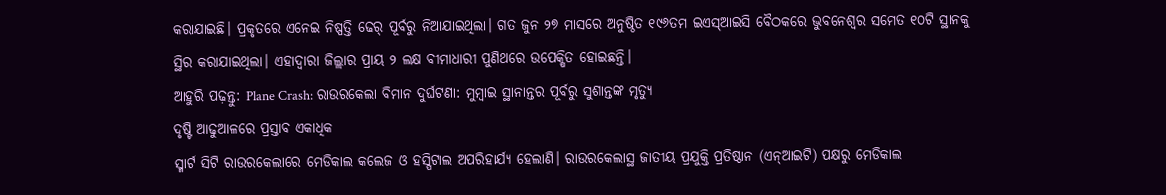କରାଯାଇଛି। ପ୍ରକୃତରେ ଏନେଇ ନିଷ୍ପତ୍ତି ଢେର୍ ପୂର୍ବରୁ ନିଆଯାଇଥିଲା। ଗତ ଜୁନ ୨୭ ମାସରେ ଅନୁଷ୍ଠିତ ୧୯୬ତମ ଇଏସ୍ଆଇସି ବୈଠକରେ ଭୁବନେଶ୍ବର ସମେତ ୧୦ଟି ସ୍ଥାନକୁ ସ୍ଥିର କରାଯାଇଥିଲା। ଏହାଦ୍ବାରା ଜିଲ୍ଲାର ପ୍ରାୟ ୨ ଲକ୍ଷ ବୀମାଧାରୀ ପୁଣିଥରେ ଉପେକ୍ଷିତ ହୋଇଛନ୍ତି।
ଆହୁରି ପଢ଼ନ୍ତୁ: Plane Crash: ରାଉରକେଲା ବିମାନ ଦୁର୍ଘଟଣା: ମୁମ୍ବାଇ ସ୍ଥାନାନ୍ତର ପୂର୍ବରୁ ସୁଶାନ୍ତଙ୍କ ମୃତ୍ୟୁ
ଦୃଷ୍ଟି ଆଢୁଆଳରେ ପ୍ରସ୍ତାବ ଏକାଧିକ
ସ୍ମାର୍ଟ ସିଟି ରାଉରକେଲାରେ ମେଡିକାଲ କଲେଜ ଓ ହସ୍ପିଟାଲ ଅପରିହାର୍ଯ୍ୟ ହେଲାଣି। ରାଉରକେଲାସ୍ଥ ଜାତୀୟ ପ୍ରଯୁକ୍ତି ପ୍ରତିଷ୍ଠାନ (ଏନ୍ଆଇଟି) ପକ୍ଷରୁ ମେଡିକାଲ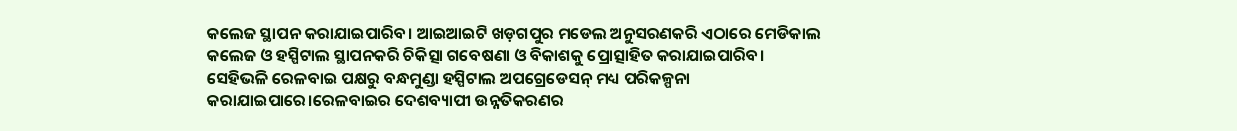କଲେଜ ସ୍ଥାପନ କରାଯାଇପାରିବ। ଆଇଆଇଟି ଖଡ଼ଗପୁର ମଡେଲ ଅନୁସରଣକରି ଏଠାରେ ମେଡିକାଲ କଲେଜ ଓ ହସ୍ପିଟାଲ ସ୍ଥାପନକରି ଚିକିତ୍ସା ଗବେଷଣା ଓ ବିକାଶକୁ ପ୍ରୋତ୍ସାହିତ କରାଯାଇପାରିବ। ସେହିଭଳି ରେଳବାଇ ପକ୍ଷରୁ ବନ୍ଧମୁଣ୍ଡା ହସ୍ପିଟାଲ ଅପଗ୍ରେଡେସନ୍ ମଧ୍ୟ ପରିକଳ୍ପନା କରାଯାଇପାରେ।ରେଳବାଇର ଦେଶବ୍ୟାପୀ ଉନ୍ନତିକରଣର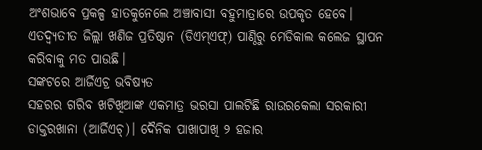ଅଂଶଭାବେ ପ୍ରକଳ୍ପ ହାତକୁନେଲେ ଅଞ୍ଚାବାସୀ ବହୁମାତ୍ରାରେ ଉପକୃତ ହେବେ। ଏତଦ୍ବ୍ୟତୀତ ଜିଲ୍ଲା ଖଣିଜ ପ୍ରତିଷ୍ଠାନ (ଡିଏମ୍ଏଫ୍) ପାଣ୍ଠିରୁ ମେଡିକାଲ କଲେଜ ସ୍ଥାପନ କରିବାକୁ ମତ ପାଉଛି।
ସଙ୍କଟରେ ଆର୍ଜିଏଚ୍ର ଭବିଷ୍ୟତ
ସହରର ଗରିବ ଖଟିଖିଆଙ୍କ ଏକମାତ୍ର ଭରସା ପାଲଟିଛି ରାଉରକେଲା ସରକାରୀ ଡାକ୍ତରଖାନା (ଆର୍ଜିଏଚ୍)। ଦୈନିକ ପାଖାପାଖି ୨ ହଜାର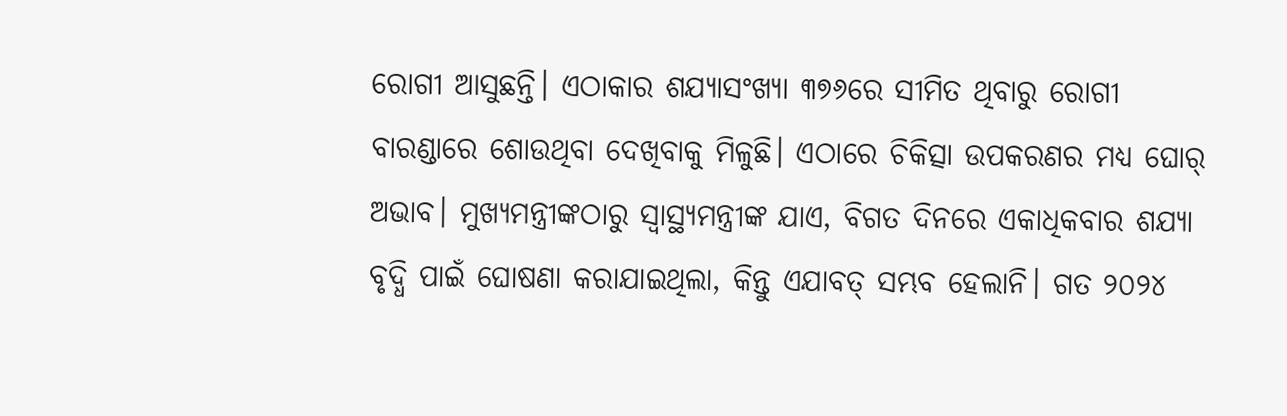ରୋଗୀ ଆସୁଛନ୍ତି। ଏଠାକାର ଶଯ୍ୟାସଂଖ୍ୟା ୩୭୬ରେ ସୀମିତ ଥିବାରୁ ରୋଗୀ ବାରଣ୍ଡାରେ ଶୋଉଥିବା ଦେଖିବାକୁ ମିଳୁଛି। ଏଠାରେ ଚିକିତ୍ସା ଉପକରଣର ମଧ୍ୟ ଘୋର୍ ଅଭାବ। ମୁଖ୍ୟମନ୍ତ୍ରୀଙ୍କଠାରୁ ସ୍ବାସ୍ଥ୍ୟମନ୍ତ୍ରୀଙ୍କ ଯାଏ, ବିଗତ ଦିନରେ ଏକାଧିକବାର ଶଯ୍ୟା ବୃଦ୍ଧି ପାଇଁ ଘୋଷଣା କରାଯାଇଥିଲା, କିନ୍ତୁ ଏଯାବତ୍ ସମ୍ଭବ ହେଲାନି। ଗତ ୨୦୨୪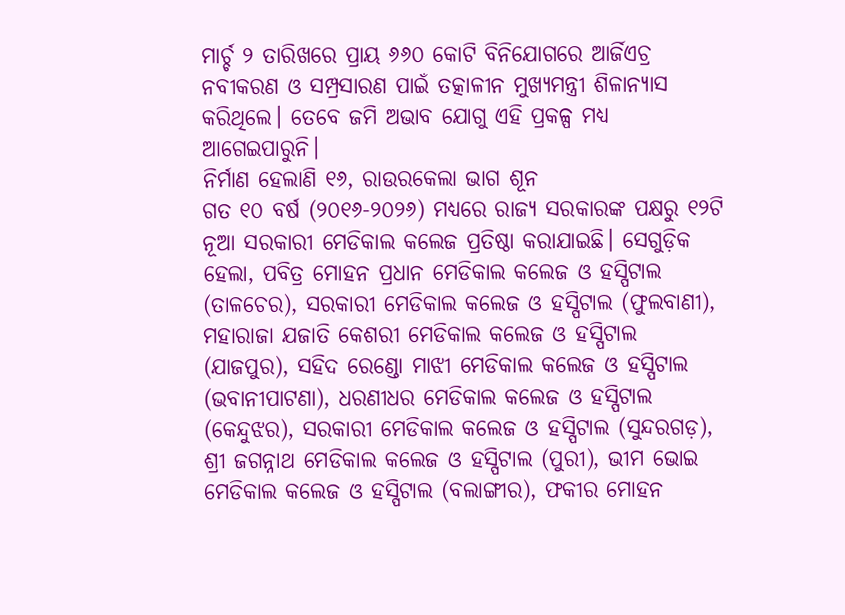ମାର୍ଚ୍ଚ ୨ ତାରିଖରେ ପ୍ରାୟ ୬୬୦ କୋଟି ବିନିଯୋଗରେ ଆର୍ଜିଏଚ୍ର ନବୀକରଣ ଓ ସମ୍ପ୍ରସାରଣ ପାଇଁ ତତ୍କାଳୀନ ମୁଖ୍ୟମନ୍ତ୍ରୀ ଶିଳାନ୍ୟାସ କରିଥିଲେ। ତେବେ ଜମି ଅଭାବ ଯୋଗୁ ଏହି ପ୍ରକଳ୍ପ ମଧ୍ୟ ଆଗେଇପାରୁନି।
ନିର୍ମାଣ ହେଲାଣି ୧୬, ରାଉରକେଲା ଭାଗ ଶୂନ
ଗତ ୧୦ ବର୍ଷ (୨୦୧୬-୨୦୨୬) ମଧ୍ୟରେ ରାଜ୍ୟ ସରକାରଙ୍କ ପକ୍ଷରୁ ୧୨ଟି ନୂଆ ସରକାରୀ ମେଡିକାଲ କଲେଜ ପ୍ରତିଷ୍ଠା କରାଯାଇଛି। ସେଗୁଡ଼ିକ ହେଲା, ପବିତ୍ର ମୋହନ ପ୍ରଧାନ ମେଡିକାଲ କଲେଜ ଓ ହସ୍ପିଟାଲ (ତାଳଚେର), ସରକାରୀ ମେଡିକାଲ କଲେଜ ଓ ହସ୍ପିଟାଲ (ଫୁଲବାଣୀ), ମହାରାଜା ଯଜାତି କେଶରୀ ମେଡିକାଲ କଲେଜ ଓ ହସ୍ପିଟାଲ (ଯାଜପୁର), ସହିଦ ରେଣ୍ଡୋ ମାଝୀ ମେଡିକାଲ କଲେଜ ଓ ହସ୍ପିଟାଲ (ଭବାନୀପାଟଣା), ଧରଣୀଧର ମେଡିକାଲ କଲେଜ ଓ ହସ୍ପିଟାଲ (କେନ୍ଦୁଝର), ସରକାରୀ ମେଡିକାଲ କଲେଜ ଓ ହସ୍ପିଟାଲ (ସୁନ୍ଦରଗଡ଼), ଶ୍ରୀ ଜଗନ୍ନାଥ ମେଡିକାଲ କଲେଜ ଓ ହସ୍ପିଟାଲ (ପୁରୀ), ଭୀମ ଭୋଇ ମେଡିକାଲ କଲେଜ ଓ ହସ୍ପିଟାଲ (ବଲାଙ୍ଗୀର), ଫକୀର ମୋହନ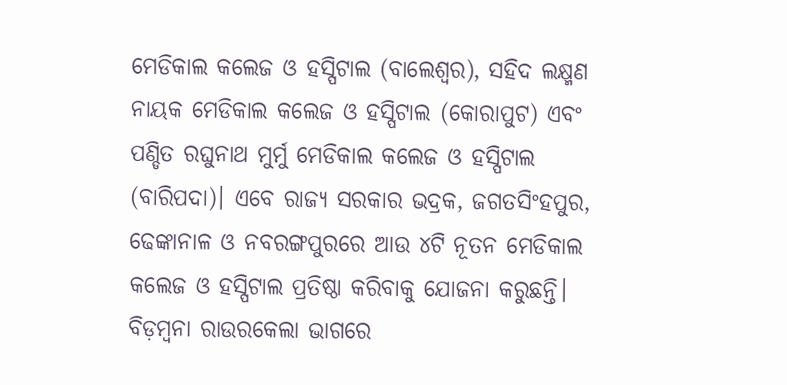ମେଡିକାଲ କଲେଜ ଓ ହସ୍ପିଟାଲ (ବାଲେଶ୍ବର), ସହିଦ ଲକ୍ଷ୍ମଣ ନାୟକ ମେଡିକାଲ କଲେଜ ଓ ହସ୍ପିଟାଲ (କୋରାପୁଟ) ଏବଂ ପଣ୍ଡିତ ରଘୁନାଥ ମୁର୍ମୁ ମେଡିକାଲ କଲେଜ ଓ ହସ୍ପିଟାଲ (ବାରିପଦା)। ଏବେ ରାଜ୍ୟ ସରକାର ଭଦ୍ରକ, ଜଗତସିଂହପୁର, ଢେଙ୍କାନାଳ ଓ ନବରଙ୍ଗପୁରରେ ଆଉ ୪ଟି ନୂତନ ମେଡିକାଲ କଲେଜ ଓ ହସ୍ପିଟାଲ ପ୍ରତିଷ୍ଠା କରିବାକୁ ଯୋଜନା କରୁଛନ୍ତି। ବିଡ଼ମ୍ବନା ରାଉରକେଲା ଭାଗରେ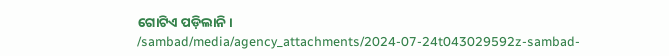ଗୋଟିଏ ପଡ଼ିଲାନି।
/sambad/media/agency_attachments/2024-07-24t043029592z-sambad-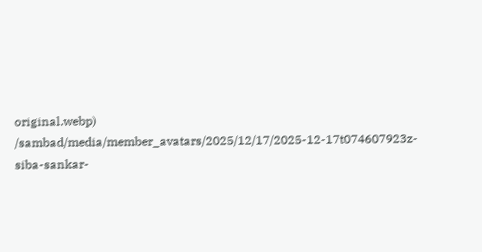original.webp)
/sambad/media/member_avatars/2025/12/17/2025-12-17t074607923z-siba-sankar-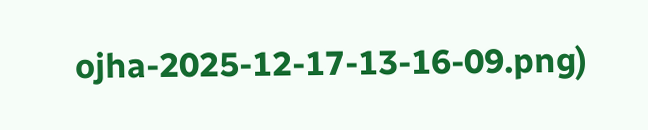ojha-2025-12-17-13-16-09.png)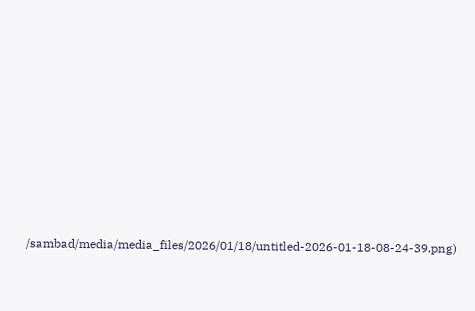/sambad/media/media_files/2026/01/18/untitled-2026-01-18-08-24-39.png)